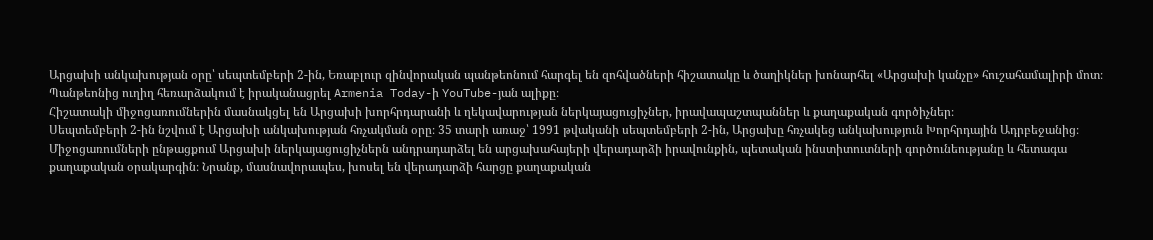Արցախի անկախության օրը՝ սեպտեմբերի 2-ին, Եռաբլուր զինվորական պանթեոնում հարգել են զոհվածների հիշատակը և ծաղիկներ խոնարհել «Արցախի կանչը» հուշահամալիրի մոտ։ Պանթեոնից ուղիղ հեռարձակում է իրականացրել Armenia Today-ի YouTube-յան ալիքը։
Հիշատակի միջոցառումներին մասնակցել են Արցախի խորհրդարանի և ղեկավարության ներկայացուցիչներ, իրավապաշտպաններ և քաղաքական գործիչներ։
Սեպտեմբերի 2-ին նշվում է Արցախի անկախության հռչակման օրը։ 35 տարի առաջ՝ 1991 թվականի սեպտեմբերի 2-ին, Արցախը հռչակեց անկախություն Խորհրդային Ադրբեջանից։
Միջոցառումների ընթացքում Արցախի ներկայացուցիչներն անդրադարձել են արցախահայերի վերադարձի իրավունքին, պետական ինստիտուտների գործունեությանը և հետագա քաղաքական օրակարգին։ Նրանք, մասնավորապես, խոսել են վերադարձի հարցը քաղաքական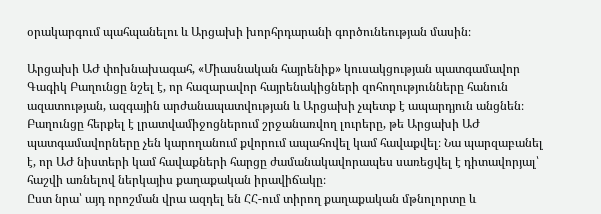օրակարգում պահպանելու և Արցախի խորհրդարանի գործունեության մասին։

Արցախի ԱԺ փոխնախագահ, «Միասնական հայրենիք» կուսակցության պատգամավոր Գագիկ Բաղունցը նշել է, որ հազարավոր հայրենակիցների զոհողությունները հանուն ազատության, ազգային արժանապատվության և Արցախի չպետք է ապարդյուն անցնեն։
Բաղունցը հերքել է լրատվամիջոցներում շրջանառվող լուրերը, թե Արցախի ԱԺ պատգամավորները չեն կարողանում քվորում ապահովել կամ հավաքվել։ Նա պարզաբանել է, որ ԱԺ նիստերի կամ հավաքների հարցը ժամանակավորապես սառեցվել է դիտավորյալ՝ հաշվի առնելով ներկայիս քաղաքական իրավիճակը։
Ըստ նրա՝ այդ որոշման վրա ազդել են ՀՀ-ում տիրող քաղաքական մթնոլորտը և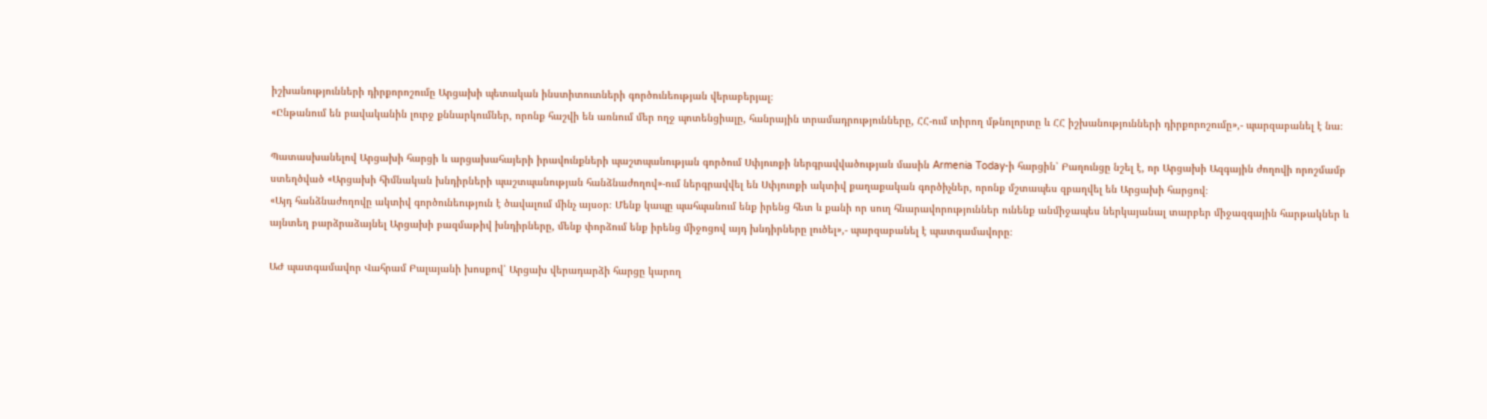իշխանությունների դիրքորոշումը Արցախի պետական ինստիտուտների գործունեության վերաբերյալ։
«Ընթանում են բավականին լուրջ քննարկումներ, որոնք հաշվի են առնում մեր ողջ պոտենցիալը, հանրային տրամադրությունները, ՀՀ-ում տիրող մթնոլորտը և ՀՀ իշխանությունների դիրքորոշումը»,- պարզաբանել է նա։

Պատասխանելով Արցախի հարցի և արցախահայերի իրավունքների պաշտպանության գործում Սփյուռքի ներգրավվածության մասին Armenia Today-ի հարցին՝ Բաղունցը նշել է, որ Արցախի Ազգային ժողովի որոշմամբ ստեղծված «Արցախի հիմնական խնդիրների պաշտպանության հանձնաժողով»-ում ներգրավվել են Սփյուռքի ակտիվ քաղաքական գործիչներ, որոնք մշտապես զբաղվել են Արցախի հարցով։
«Այդ հանձնաժողովը ակտիվ գործունեություն է ծավալում մինչ այսօր։ Մենք կապը պահպանում ենք իրենց հետ և քանի որ սուղ հնարավորություններ ունենք անմիջապես ներկայանալ տարբեր միջազգային հարթակներ և այնտեղ բարձրաձայնել Արցախի բազմաթիվ խնդիրները, մենք փորձում ենք իրենց միջոցով այդ խնդիրները լուծել»,- պարզաբանել է պատգամավորը։

ԱԺ պատգամավոր Վահրամ Բալայանի խոսքով՝ Արցախ վերադարձի հարցը կարող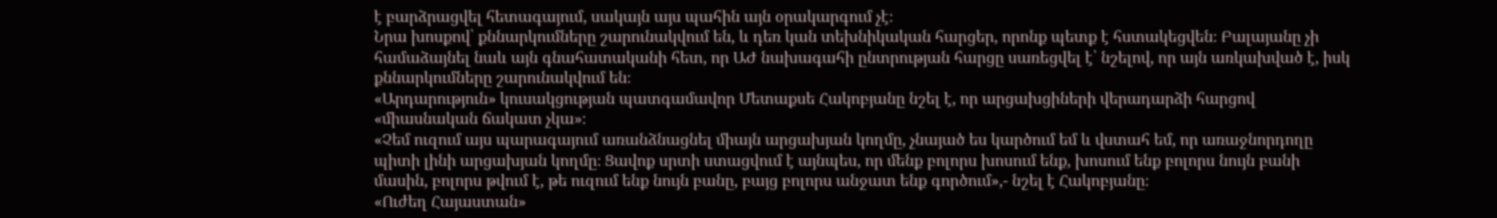է բարձրացվել հետագայում, սակայն այս պահին այն օրակարգում չէ։
Նրա խոսքով՝ քննարկումները շարունակվում են, և դեռ կան տեխնիկական հարցեր, որոնք պետք է հստակեցվեն։ Բալայանը չի համաձայնել նաև այն գնահատականի հետ, որ ԱԺ նախագահի ընտրության հարցը սառեցվել է՝ նշելով, որ այն առկախված է, իսկ քննարկումները շարունակվում են։
«Արդարություն» կուսակցության պատգամավոր Մետաքսե Հակոբյանը նշել է, որ արցախցիների վերադարձի հարցով «միասնական ճակատ չկա»։
«Չեմ ուզում այս պարագայում առանձնացնել միայն արցախյան կողմը, չնայած ես կարծում եմ և վստահ եմ, որ առաջնորդողը պիտի լինի արցախյան կողմը։ Ցավոք սրտի ստացվում է այնպես, որ մենք բոլորս խոսում ենք, խոսում ենք բոլորս նույն բանի մասին, բոլորս թվում է, թե ուզում ենք նույն բանը, բայց բոլորս անջատ ենք գործում»,- նշել է Հակոբյանը։
«Ուժեղ Հայաստան»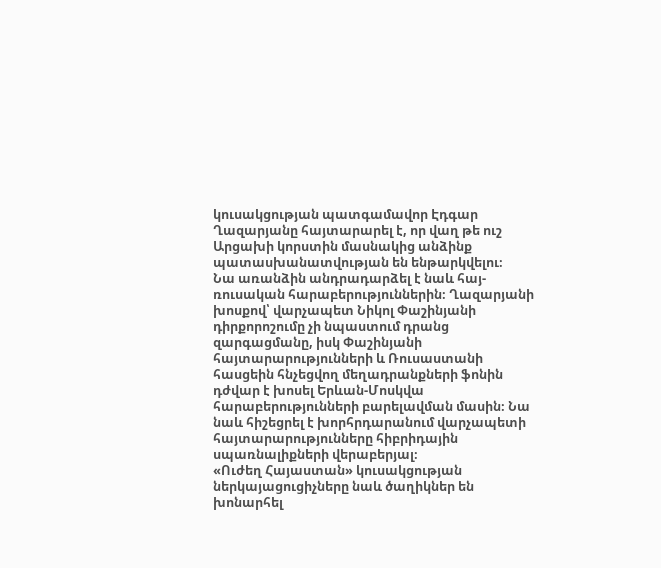կուսակցության պատգամավոր Էդգար Ղազարյանը հայտարարել է, որ վաղ թե ուշ Արցախի կորստին մասնակից անձինք պատասխանատվության են ենթարկվելու։
Նա առանձին անդրադարձել է նաև հայ-ռուսական հարաբերություններին։ Ղազարյանի խոսքով՝ վարչապետ Նիկոլ Փաշինյանի դիրքորոշումը չի նպաստում դրանց զարգացմանը, իսկ Փաշինյանի հայտարարությունների և Ռուսաստանի հասցեին հնչեցվող մեղադրանքների ֆոնին դժվար է խոսել Երևան-Մոսկվա հարաբերությունների բարելավման մասին։ Նա նաև հիշեցրել է խորհրդարանում վարչապետի հայտարարությունները հիբրիդային սպառնալիքների վերաբերյալ։
«Ուժեղ Հայաստան» կուսակցության ներկայացուցիչները նաև ծաղիկներ են խոնարհել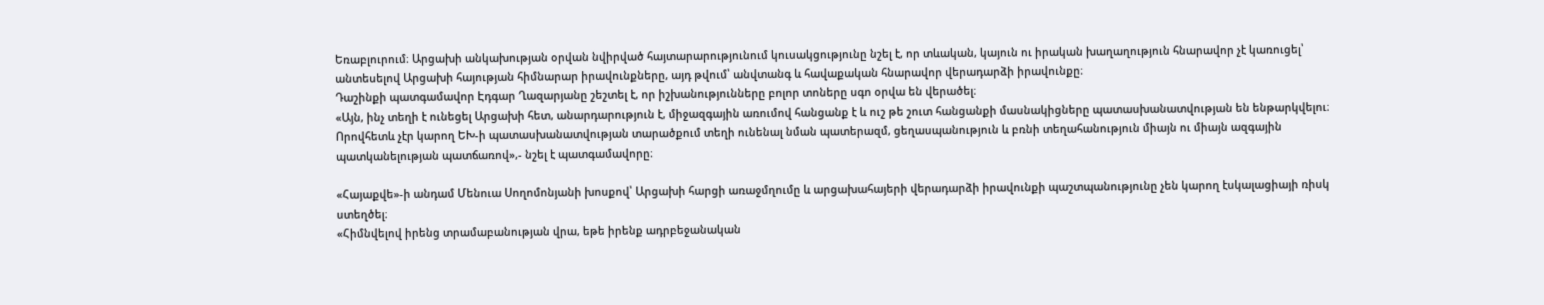Եռաբլուրում։ Արցախի անկախության օրվան նվիրված հայտարարությունում կուսակցությունը նշել է, որ տևական, կայուն ու իրական խաղաղություն հնարավոր չէ կառուցել՝ անտեսելով Արցախի հայության հիմնարար իրավունքները, այդ թվում՝ անվտանգ և հավաքական հնարավոր վերադարձի իրավունքը։
Դաշինքի պատգամավոր Էդգար Ղազարյանը շեշտել է, որ իշխանությունները բոլոր տոները սգո օրվա են վերածել։
«Այն, ինչ տեղի է ունեցել Արցախի հետ, անարդարություն է, միջազգային առումով հանցանք է և ուշ թե շուտ հանցանքի մասնակիցները պատասխանատվության են ենթարկվելու։ Որովհետև չէր կարող ԵԽ-ի պատասխանատվության տարածքում տեղի ունենալ նման պատերազմ, ցեղասպանություն և բռնի տեղահանություն միայն ու միայն ազգային պատկանելության պատճառով»,- նշել է պատգամավորը։

«Հայաքվե»-ի անդամ Մենուա Սողոմոնյանի խոսքով՝ Արցախի հարցի առաջմղումը և արցախահայերի վերադարձի իրավունքի պաշտպանությունը չեն կարող էսկալացիայի ռիսկ ստեղծել։
«Հիմնվելով իրենց տրամաբանության վրա, եթե իրենք ադրբեջանական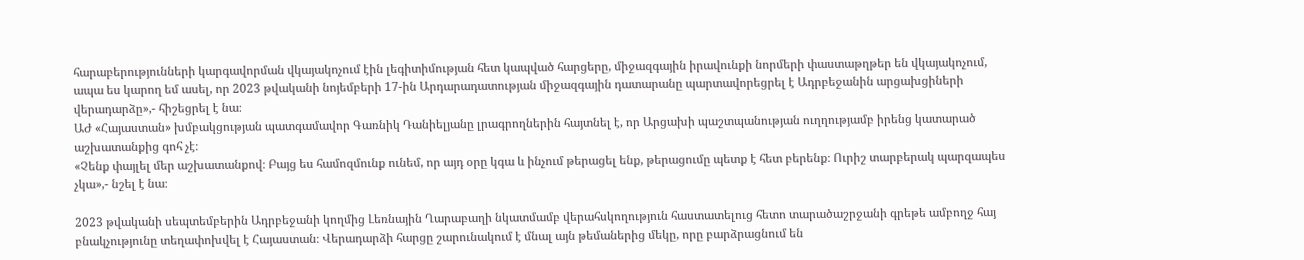հարաբերությունների կարգավորման վկայակոչում էին լեգիտիմության հետ կապված հարցերը, միջազգային իրավունքի նորմերի փաստաթղթեր են վկայակոչում, ապա ես կարող եմ ասել, որ 2023 թվականի նոյեմբերի 17-ին Արդարադատության միջազգային դատարանը պարտավորեցրել է Ադրբեջանին արցախցիների վերադարձը»,- հիշեցրել է նա։
ԱԺ «Հայաստան» խմբակցության պատգամավոր Գառնիկ Դանիելյանը լրագրողներին հայտնել է, որ Արցախի պաշտպանության ուղղությամբ իրենց կատարած աշխատանքից գոհ չէ։
«Չենք փայլել մեր աշխատանքով։ Բայց ես համոզմունք ունեմ, որ այդ օրը կգա և ինչում թերացել ենք, թերացումը պետք է հետ բերենք։ Ուրիշ տարբերակ պարզապես չկա»,- նշել է նա։

2023 թվականի սեպտեմբերին Ադրբեջանի կողմից Լեռնային Ղարաբաղի նկատմամբ վերահսկողություն հաստատելուց հետո տարածաշրջանի գրեթե ամբողջ հայ բնակչությունը տեղափոխվել է Հայաստան։ Վերադարձի հարցը շարունակում է մնալ այն թեմաներից մեկը, որը բարձրացնում են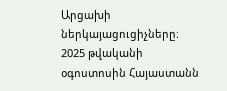Արցախի ներկայացուցիչները։
2025 թվականի օգոստոսին Հայաստանն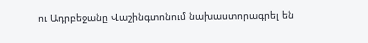ու Ադրբեջանը Վաշինգտոնում նախաստորագրել են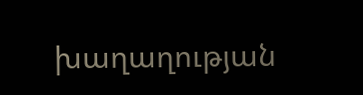խաղաղության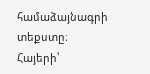համաձայնագրի տեքստը։ Հայերի՝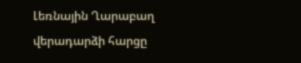Լեռնային Ղարաբաղ վերադարձի հարցը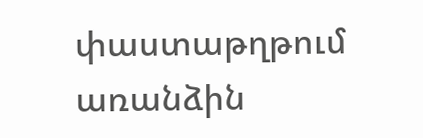փաստաթղթում առանձին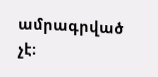ամրագրված չէ։